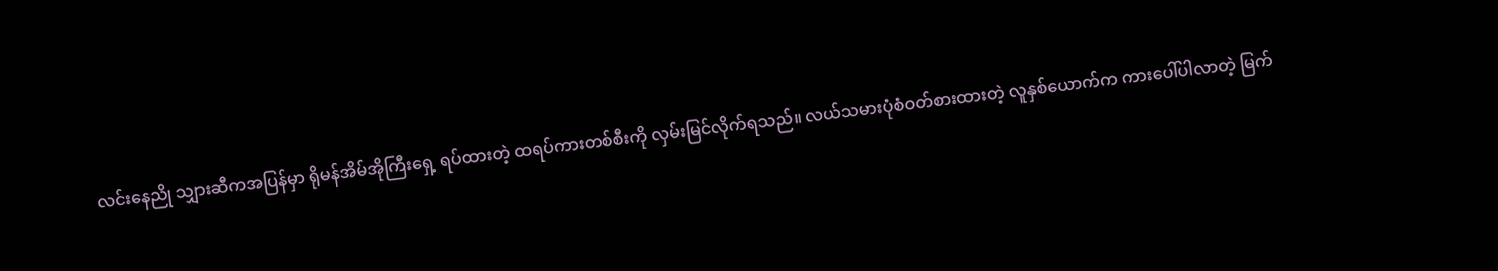လင်းနေညို သျှားဆီကအပြန်မှာ ရိုမန်အိမ်အိုကြီးရှေ့ ရပ်ထားတဲ့ ထရပ်ကားတစ်စီးကို လှမ်းမြင်လိုက်ရသည်။ လယ်သမားပုံစံဝတ်စားထားတဲ့ လူနှစ်ယောက်က ကားပေါ်ပါလာတဲ့ မြက်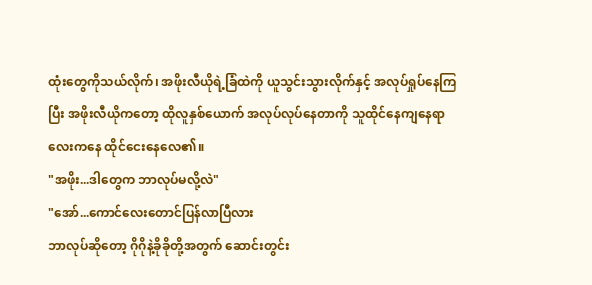ထုံးတွေကိုသယ်လိုက်၊ အဖိုးလီယိုရဲ့ခြံထဲကို ယူသွင်းသွားလိုက်နှင့် အလုပ်ရှုပ်နေကြပြီး အဖိုးလီယိုကတော့ ထိုလူနှစ်ယောက် အလုပ်လုပ်နေတာကို သူထိုင်နေကျနေရာလေးကနေ ထိုင်ငေးနေလေ၏။
"အဖိုး...ဒါတွေက ဘာလုပ်မလို့လဲ"
"အော်...ကောင်လေးတောင်ပြန်လာပြီလား
ဘာလုပ်ဆိုတော့ ဂိုဂိုနဲ့ခိုခိုတို့အတွက် ဆောင်းတွင်း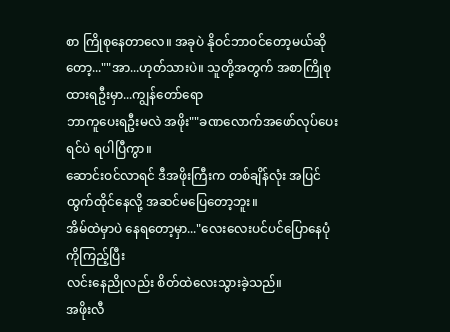စာ ကြိုစုနေတာလေ။ အခုပဲ နိုဝင်ဘာဝင်တော့မယ်ဆိုတော့...""အာ...ဟုတ်သားပဲ။ သူတို့အတွက် အစာကြိုစုထားရဦးမှာ...ကျွန်တော်ရော
ဘာကူပေးရဦးမလဲ အဖိုး""ခဏလောက်အဖော်လုပ်ပေးရင်ပဲ ရပါပြီကွာ။
ဆောင်းဝင်လာရင် ဒီအဖိုးကြီးက တစ်ချိန်လုံး အပြင်ထွက်ထိုင်နေလို့ အဆင်မပြေတော့ဘူး။
အိမ်ထဲမှာပဲ နေရတော့မှာ..."လေးလေးပင်ပင်ပြောနေပုံကိုကြည့်ပြီး
လင်းနေညိုလည်း စိတ်ထဲလေးသွားခဲ့သည်။
အဖိုးလီ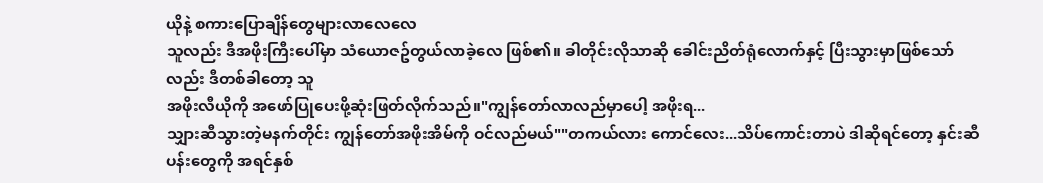ယိုနဲ့ စကားပြောချိန်တွေများလာလေလေ
သူလည်း ဒီအဖိုးကြီးပေါ်မှာ သံယောဇဥ်တွယ်လာခဲ့လေ ဖြစ်၏။ ခါတိုင်းလိုသာဆို ခေါင်းညိတ်ရုံလောက်နှင့် ပြီးသွားမှာဖြစ်သော်လည်း ဒီတစ်ခါတော့ သူ
အဖိုးလီယိုကို အဖော်ပြုပေးဖို့ဆုံးဖြတ်လိုက်သည်။"ကျွန်တော်လာလည်မှာပေါ့ အဖိုးရ...
သျှားဆီသွားတဲ့မနက်တိုင်း ကျွန်တော်အဖိုးအိမ်ကို ဝင်လည်မယ်""တကယ်လား ကောင်လေး...သိပ်ကောင်းတာပဲ ဒါဆိုရင်တော့ နှင်းဆီပန်းတွေကို အရင်နှစ်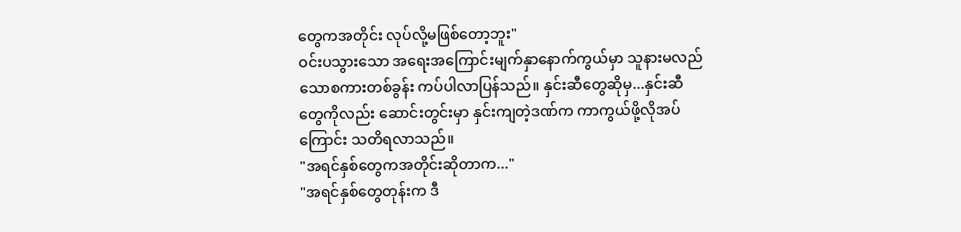တွေကအတိုင်း လုပ်လို့မဖြစ်တော့ဘူး"
ဝင်းပသွားသော အရေးအကြောင်းမျက်နှာနောက်ကွယ်မှာ သူနားမလည်သောစကားတစ်ခွန်း ကပ်ပါလာပြန်သည်။ နှင်းဆီတွေဆိုမှ...နှင်းဆီတွေကိုလည်း ဆောင်းတွင်းမှာ နှင်းကျတဲ့ဒဏ်က ကာကွယ်ဖို့လိုအပ်ကြောင်း သတိရလာသည်။
"အရင်နှစ်တွေကအတိုင်းဆိုတာက..."
"အရင်နှစ်တွေတုန်းက ဒီ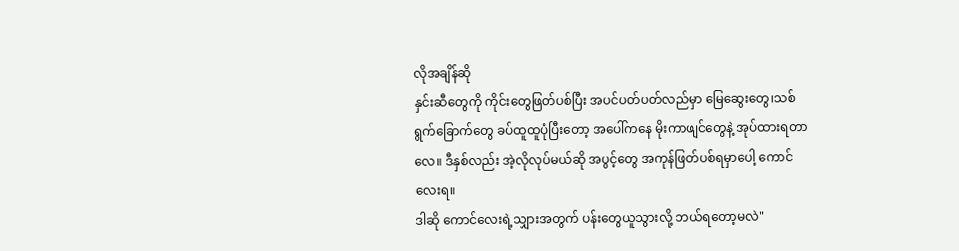လိုအချိန်ဆို
နှင်းဆီတွေကို ကိုင်းတွေဖြတ်ပစ်ပြီး အပင်ပတ်ပတ်လည်မှာ မြေဆွေးတွေ၊သစ်ရွက်ခြောက်တွေ ခပ်ထူထူပုံပြီးတော့ အပေါ်ကနေ မိုးကာဖျင်တွေနဲ့ အုပ်ထားရတာလေ။ ဒီနှစ်လည်း အဲ့လိုလုပ်မယ်ဆို အပွင့်တွေ အကုန်ဖြတ်ပစ်ရမှာပေါ့ ကောင်လေးရ။
ဒါဆို ကောင်လေးရဲ့သျှားအတွက် ပန်းတွေယူသွားလို့ ဘယ်ရတော့မလဲ"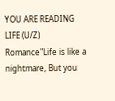YOU ARE READING
LIFE (U/Z)
Romance"Life is like a nightmare, But you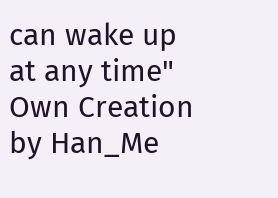can wake up at any time" Own Creation by Han_Me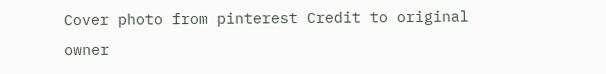Cover photo from pinterest Credit to original owner